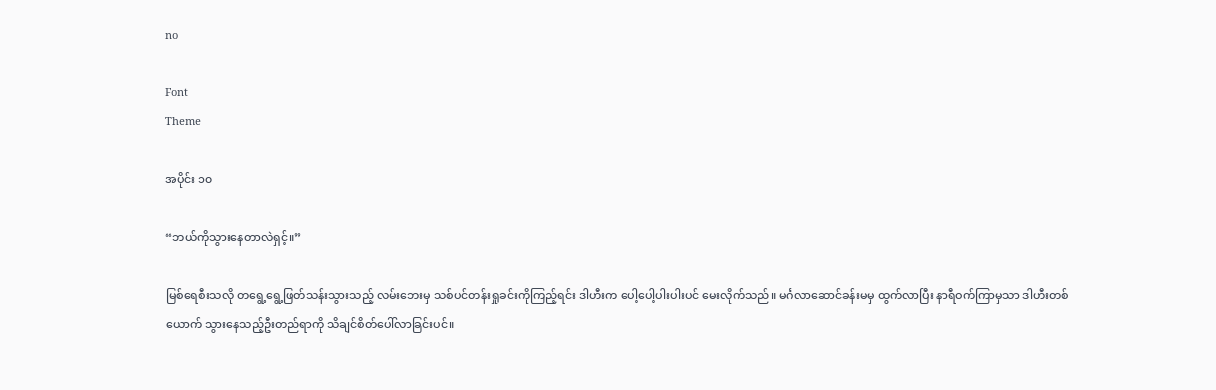no

Font
Theme

အပိုင်း ၁၀

“ဘယ်ကိုသွားနေတာလဲရှင့်။”

မြစ်ရေစီးသလို တရွေ့ရွေ့ဖြတ်သန်းသွားသည့် လမ်းဘေးမှ သစ်ပင်တန်းရှုခင်းကိုကြည့်ရင်း ဒါဟီးက ပေါ့ပေါ့ပါးပါးပင် မေးလိုက်သည်။ မင်္ဂလာဆောင်ခန်းမမှ ထွက်လာပြီး နာရီဝက်ကြာမှသာ ဒါဟီးတစ်ယောက် သွားနေသည့်ဦးတည်ရာကို သိချင်စိတ်ပေါ်လာခြင်းပင်။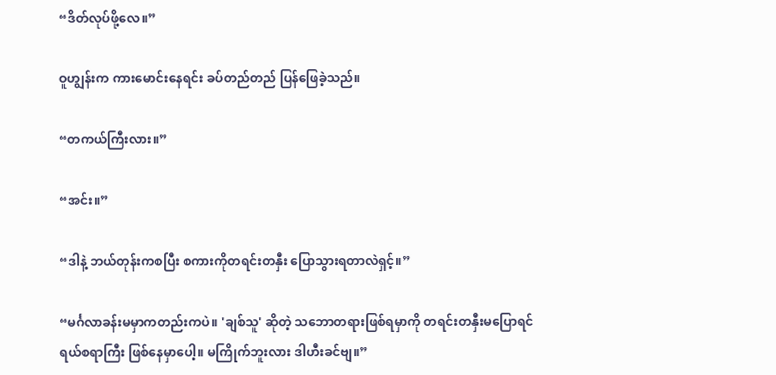“ဒိတ်လုပ်ဖို့လေ။”

ဝူဟျွန်းက ကားမောင်းနေရင်း ခပ်တည်တည် ပြန်ဖြေခဲ့သည်။

“တကယ်ကြီးလား။”

“အင်း။”

“ဒါနဲ့ ဘယ်တုန်းကစပြီး စကားကိုတရင်းတနှီး ပြောသွားရတာလဲရှင့်။”

“မင်္ဂလာခန်းမမှာကတည်းကပဲ။ 'ချစ်သူ' ဆိုတဲ့ သဘောတရားဖြစ်ရမှာကို တရင်းတနှီးမပြောရင် ရယ်စရာကြီး ဖြစ်နေမှာပေါ့။ မကြိုက်ဘူးလား ဒါဟီးခင်ဗျ။”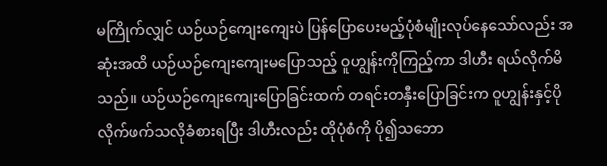မကြိုက်လျှင် ယဉ်ယဉ်ကျေးကျေးပဲ ပြန်ပြောပေးမည့်ပုံစံမျိုးလုပ်နေသော်လည်း အဆုံးအထိ ယဉ်ယဉ်ကျေးကျေးမပြောသည့် ဝူဟျွန်းကိုကြည့်ကာ ဒါဟီး ရယ်လိုက်မိသည်။ ယဉ်ယဉ်ကျေးကျေးပြောခြင်းထက် တရင်းတနှီးပြောခြင်းက ဝူဟျွန်းနှင့်ပိုလိုက်ဖက်သလိုခံစားရပြီး ဒါဟီးလည်း ထိုပုံစံကို ပို၍သဘော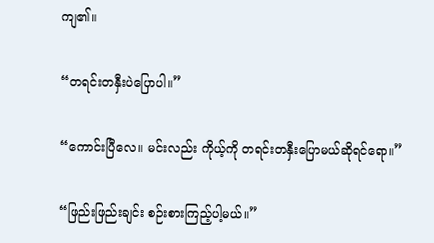ကျ၏။

“တရင်းတနှီးပဲပြောပါ။”

“ကောင်းပြီလေ။ မင်းလည်း ကိုယ့်ကို တရင်းတနှီးပြောမယ်ဆိုရင်ရော။”

“ဖြည်းဖြည်းချင်း စဉ်းစားကြည့်ပါ့မယ်။”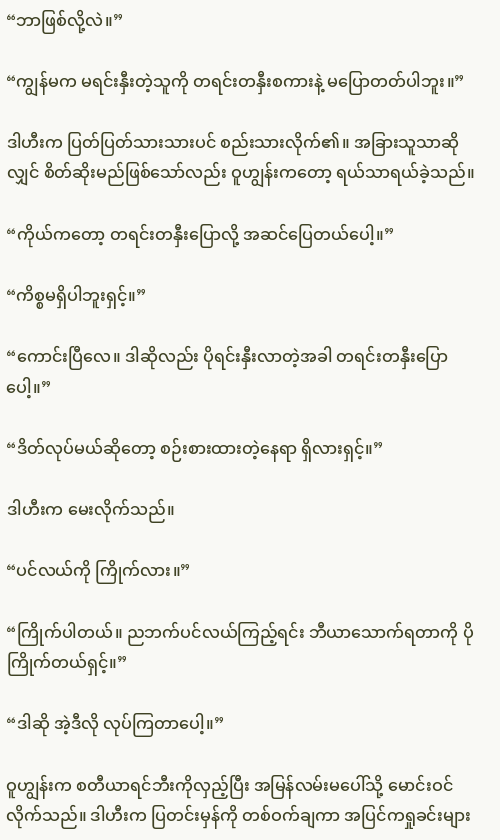“ဘာဖြစ်လို့လဲ။”

“ကျွန်မက မရင်းနှီးတဲ့သူကို တရင်းတနှီးစကားနဲ့ မပြောတတ်ပါဘူး။”

ဒါဟီးက ပြတ်ပြတ်သားသားပင် စည်းသားလိုက်၏။ အခြားသူသာဆိုလျှင် စိတ်ဆိုးမည်ဖြစ်သော်လည်း ဝူဟျွန်းကတော့ ရယ်သာရယ်ခဲ့သည်။

“ကိုယ်ကတော့ တရင်းတနှီးပြောလို့ အဆင်ပြေတယ်ပေါ့။”

“ကိစ္စမရှိပါဘူးရှင့်။”

“ကောင်းပြီလေ။ ဒါဆိုလည်း ပိုရင်းနှီးလာတဲ့အခါ တရင်းတနှီးပြောပေါ့။”

“ဒိတ်လုပ်မယ်ဆိုတော့ စဉ်းစားထားတဲ့နေရာ ရှိလားရှင့်။”

ဒါဟီးက မေးလိုက်သည်။

“ပင်လယ်ကို ကြိုက်လား။”

“ကြိုက်ပါတယ်။ ညဘက်ပင်လယ်ကြည့်ရင်း ဘီယာသောက်ရတာကို ပိုကြိုက်တယ်ရှင့်။”

“ဒါဆို အဲ့ဒီလို လုပ်ကြတာပေါ့။”

ဝူဟျွန်းက စတီယာရင်ဘီးကိုလှည့်ပြီး အမြန်လမ်းမပေါ်သို့ မောင်းဝင်လိုက်သည်။ ဒါဟီးက ပြတင်းမှန်ကို တစ်ဝက်ချကာ အပြင်ကရှုခင်းများ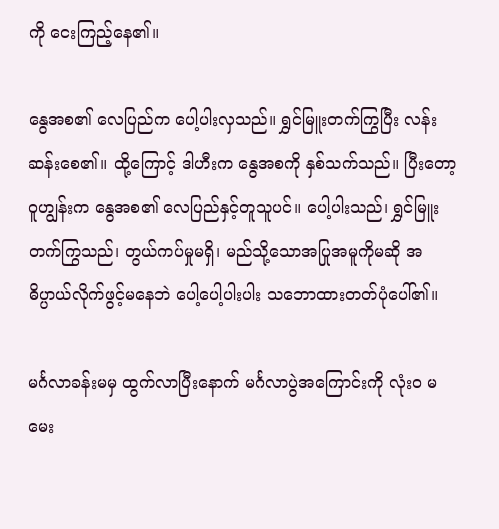ကို ငေးကြည့်နေ၏။

နွေအစ၏ လေပြည်က ပေါ့ပါးလှသည်။ ရွှင်မြူးတက်ကြွပြီး လန်းဆန်းစေ၏။ ထို့ကြောင့် ဒါဟီးက နွေအစကို နှစ်သက်သည်။ ပြီးတော့ ဝူဟျွန်းက နွေအစ၏ လေပြည်နှင့်တူသူပင်။ ပေါ့ပါးသည်၊ ရွှင်မြူးတက်ကြွသည်၊ တွယ်ကပ်မှုမရှိ၊ မည်သို့သောအပြုအမူကိုမဆို အဓိပ္ပာယ်လိုက်ဖွင့်မနေဘဲ ပေါ့ပေါ့ပါးပါး သဘောထားတတ်ပုံပေါ်၏။

မင်္ဂလာခန်းမမှ ထွက်လာပြီးနောက် မင်္ဂလာပွဲအကြောင်းကို လုံးဝ မမေး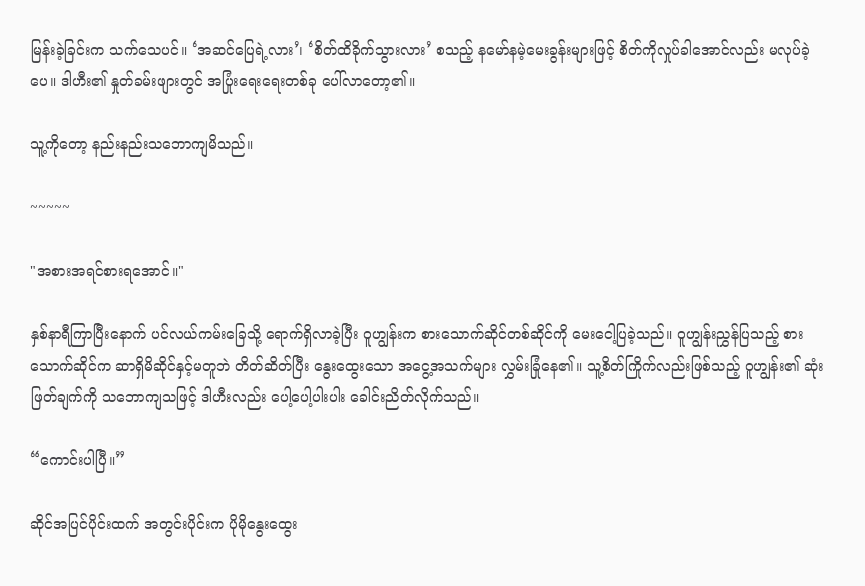မြန်းခဲ့ခြင်းက သက်သေပင်။ ‘အဆင်ပြေရဲ့လား’၊ ‘စိတ်ထိခိုက်သွားလား’ စသည့် နမော်နမဲ့မေးခွန်းများဖြင့် စိတ်ကိုလှုပ်ခါအောင်လည်း မလုပ်ခဲ့ပေ။ ဒါဟီး၏ နှုတ်ခမ်းဖျားတွင် အပြုံးရေးရေးတစ်ခု ပေါ်လာတော့၏။

သူ့ကိုတော့ နည်းနည်းသဘောကျမိသည်။

~~~~~

"အစားအရင်စားရအောင်။"

နှစ်နာရီကြာပြီးနောက် ပင်လယ်ကမ်းခြေသို့ ရောက်ရှိလာခဲ့ပြီး ဝူဟျွန်းက စားသောက်ဆိုင်တစ်ဆိုင်ကို မေးငေါ့ပြခဲ့သည်။ ဝူဟျွန်းညွှန်ပြသည့် စားသောက်ဆိုင်က ဆာရှိမိဆိုင်နှင့်မတူဘဲ တိတ်ဆိတ်ပြီး နွေးထွေးသော အငွေ့အသက်များ လွှမ်းခြုံနေ၏။ သူ့စိတ်ကြိုက်လည်းဖြစ်သည့် ဝူဟျွန်း၏ ဆုံးဖြတ်ချက်ကို သဘောကျသဖြင့် ဒါဟီးလည်း ပေါ့ပေါ့ပါးပါး ခေါင်းညိတ်လိုက်သည်။

“ကောင်းပါပြီ။”

ဆိုင်အပြင်ပိုင်းထက် အတွင်းပိုင်းက ပိုမိုနွေးထွေး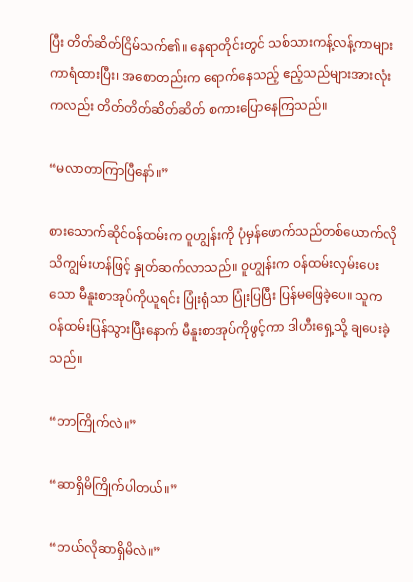ပြီး တိတ်ဆိတ်ငြိမ်သက်၏။ နေရာတိုင်းတွင် သစ်သားကန့်လန့်ကာများ ကာရံထားပြီး၊ အစောတည်းက ရောက်နေသည့် ဧည့်သည်များအားလုံးကလည်း တိတ်တိတ်ဆိတ်ဆိတ် စကားပြောနေကြသည်။

“မလာတာကြာပြီနော်။”

စားသောက်ဆိုင်ဝန်ထမ်းက ဝူဟျွန်းကို ပုံမှန်ဖောက်သည်တစ်ယောက်လို သိကျွမ်းဟန်ဖြင့် နှုတ်ဆက်လာသည်။ ဝူဟျွန်းက ဝန်ထမ်းလှမ်းပေးသော မီနူးစာအုပ်ကိုယူရင်း ပြုံးရုံသာ ပြုံးပြပြီး ပြန်မဖြေခဲ့ပေ။ သူက ဝန်ထမ်းပြန်သွားပြီးနောက် မီနူးစာအုပ်ကိုဖွင့်ကာ ဒါဟီးရှေ့သို့ ချပေးခဲ့သည်။

“ဘာကြိုက်လဲ။”

“ဆာရှိမိကြိုက်ပါတယ်။”

“ဘယ်လိုဆာရှိမိလဲ။”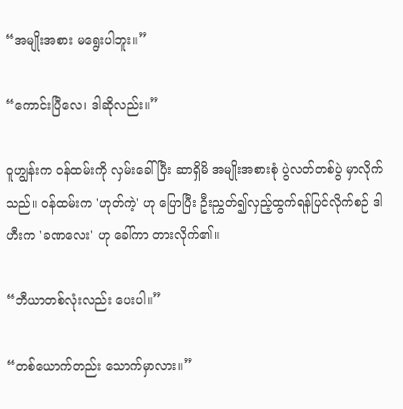“အမျိုးအစား မရွေးပါဘူး။”

“ကောင်းပြီလေ၊ ဒါဆိုလည်း။”

ဝူဟျွန်းက ဝန်ထမ်းကို လှမ်းခေါ်ပြီး ဆာရှိမိ အမျိုးအစားစုံ ပွဲလတ်တစ်ပွဲ မှာလိုက်သည်။ ဝန်ထမ်းက 'ဟုတ်ကဲ့' ဟု ပြောပြီး ဦးညွှတ်၍လှည့်ထွက်ရန်ပြင်လိုက်စဉ် ဒါဟီးက 'ခဏလေး' ဟု ခေါ်ကာ တားလိုက်၏။

“ဘီယာတစ်လုံးလည်း ပေးပါ။”

“တစ်ယောက်တည်း သောက်မှာလား။”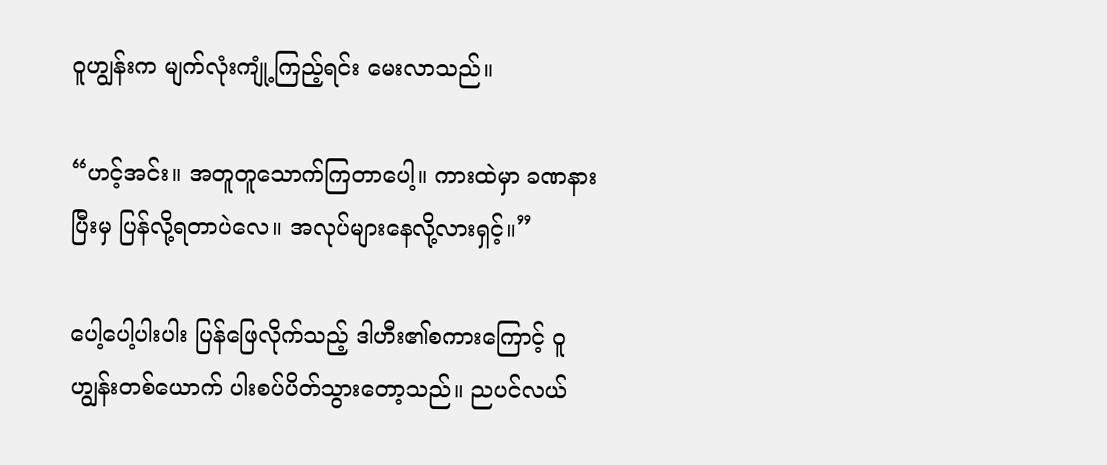ဝူဟျွန်းက မျက်လုံးကျုံ့ကြည့်ရင်း မေးလာသည်။

“ဟင့်အင်း။ အတူတူသောက်ကြတာပေါ့။ ကားထဲမှာ ခဏနားပြီးမှ ပြန်လို့ရတာပဲလေ။ အလုပ်များနေလို့လားရှင့်။”

ပေါ့ပေါ့ပါးပါး ပြန်ဖြေလိုက်သည့် ဒါဟီး၏စကားကြောင့် ဝူဟျွန်းတစ်ယောက် ပါးစပ်ပိတ်သွားတော့သည်။ ညပင်လယ်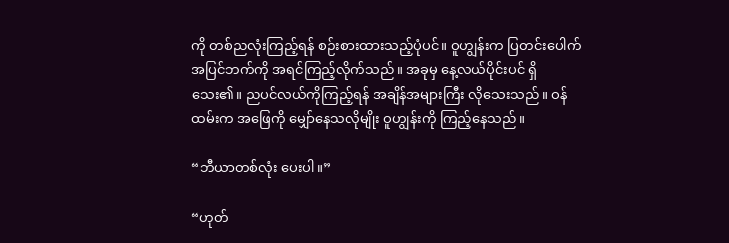ကို တစ်ညလုံးကြည့်ရန် စဉ်းစားထားသည့်ပုံပင်။ ဝူဟျွန်းက ပြတင်းပေါက်အပြင်ဘက်ကို အရင်ကြည့်လိုက်သည်။ အခုမှ နေ့လယ်ပိုင်းပင် ရှိသေး၏။ ညပင်လယ်ကိုကြည့်ရန် အချိန်အများကြီး လိုသေးသည်။ ဝန်ထမ်းက အဖြေကို မျှော်နေသလိုမျိုး ဝူဟျွန်းကို ကြည့်နေသည်။

“ဘီယာတစ်လုံး ပေးပါ။”

“ဟုတ်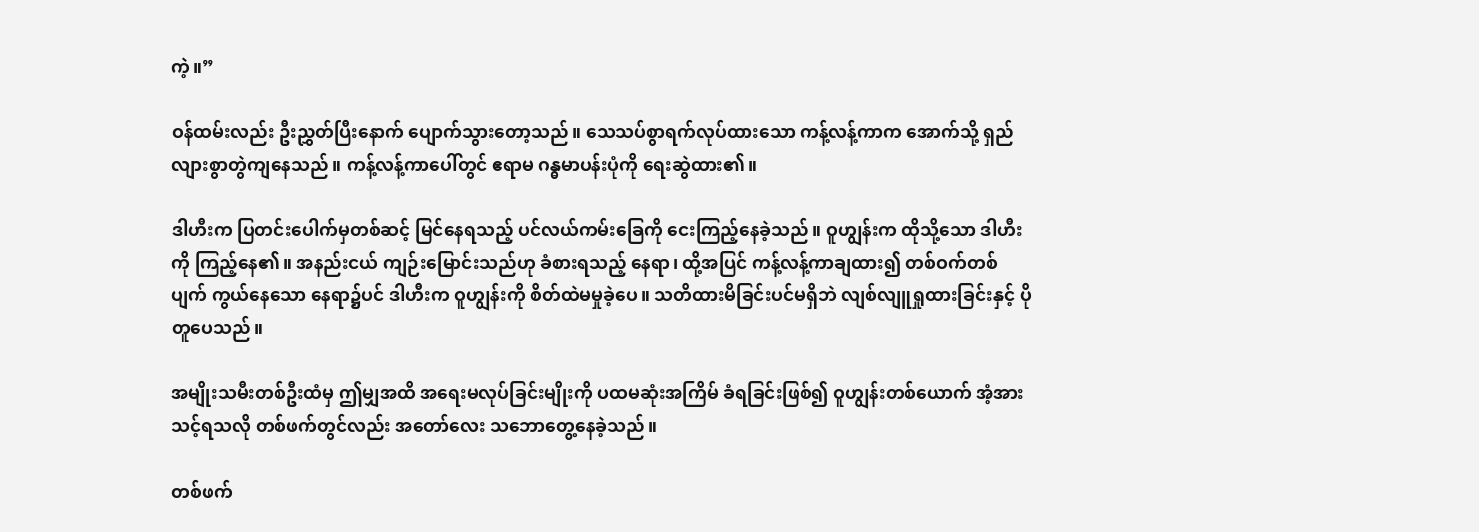ကဲ့။”

ဝန်ထမ်းလည်း ဦးညွှတ်ပြီးနောက် ပျောက်သွားတော့သည်။ သေသပ်စွာရက်လုပ်ထားသော ကန့်လန့်ကာက အောက်သို့ ရှည်လျားစွာတွဲကျနေသည်။ ကန့်လန့်ကာပေါ်တွင် ဧရာမ ဂန္ဓမာပန်းပုံကို ရေးဆွဲထား၏။

ဒါဟီးက ပြတင်းပေါက်မှတစ်ဆင့် မြင်နေရသည့် ပင်လယ်ကမ်းခြေကို ငေးကြည့်နေခဲ့သည်။ ဝူဟျွန်းက ထိုသို့သော ဒါဟီးကို ကြည့်နေ၏။ အနည်းငယ် ကျဉ်းမြောင်းသည်ဟု ခံစားရသည့် နေရာ၊ ထို့အပြင် ကန့်လန့်ကာချထား၍ တစ်ဝက်တစ်ပျက် ကွယ်နေသော နေရာ၌ပင် ဒါဟီးက ဝူဟျွန်းကို စိတ်ထဲမမှုခဲ့ပေ။ သတိထားမိခြင်းပင်မရှိဘဲ လျစ်လျူရှုထားခြင်းနှင့် ပိုတူပေသည်။

အမျိုးသမီးတစ်ဦးထံမှ ဤမျှအထိ အရေးမလုပ်ခြင်းမျိုးကို ပထမဆုံးအကြိမ် ခံရခြင်းဖြစ်၍ ဝူဟျွန်းတစ်ယောက် အံ့အားသင့်ရသလို တစ်ဖက်တွင်လည်း အတော်လေး သဘောတွေ့နေခဲ့သည်။

တစ်ဖက်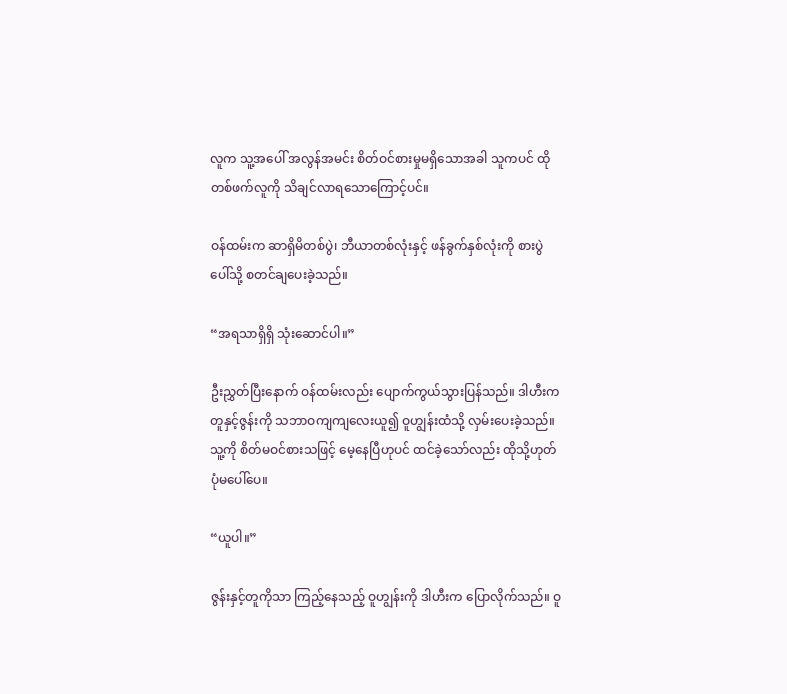လူက သူ့အပေါ် အလွန်အမင်း စိတ်ဝင်စားမှုမရှိသောအခါ သူကပင် ထိုတစ်ဖက်လူကို သိချင်လာရသောကြောင့်ပင်။

ဝန်ထမ်းက ဆာရှိမိတစ်ပွဲ၊ ဘီယာတစ်လုံးနှင့် ဖန်ခွက်နှစ်လုံးကို စားပွဲပေါ်သို့ စတင်ချပေးခဲ့သည်။

“အရသာရှိရှိ သုံးဆောင်ပါ။”

ဦးညွှတ်ပြီးနောက် ဝန်ထမ်းလည်း ပျောက်ကွယ်သွားပြန်သည်။ ဒါဟီးက တူနှင့်ဇွန်းကို သဘာဝကျကျလေးယူ၍ ဝူဟျွန်းထံသို့ လှမ်းပေးခဲ့သည်။ သူ့ကို စိတ်မဝင်စားသဖြင့် မေ့နေပြီဟုပင် ထင်ခဲ့သော်လည်း ထိုသို့ဟုတ်ပုံမပေါ်ပေ။

“ယူပါ။”

ဇွန်းနှင့်တူကိုသာ ကြည့်နေသည့် ဝူဟျွန်းကို ဒါဟီးက ပြောလိုက်သည်။ ဝူ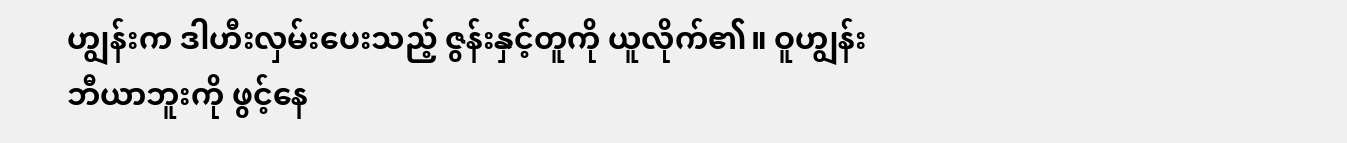ဟျွန်းက ဒါဟီးလှမ်းပေးသည့် ဇွန်းနှင့်တူကို ယူလိုက်၏။ ဝူဟျွန်း ဘီယာဘူးကို ဖွင့်နေ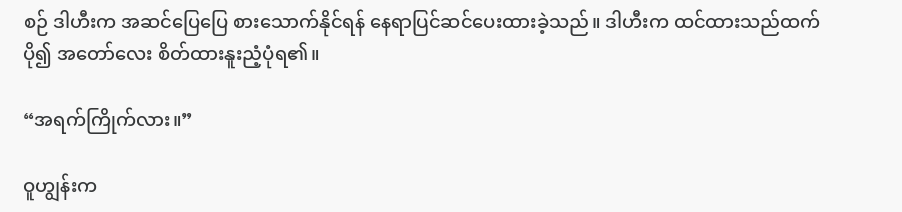စဉ် ဒါဟီးက အဆင်ပြေပြေ စားသောက်နိုင်ရန် နေရာပြင်ဆင်ပေးထားခဲ့သည်။ ဒါဟီးက ထင်ထားသည်ထက်ပို၍ အတော်လေး စိတ်ထားနူးညံ့ပုံရ၏။

“အရက်ကြိုက်လား။”

ဝူဟျွန်းက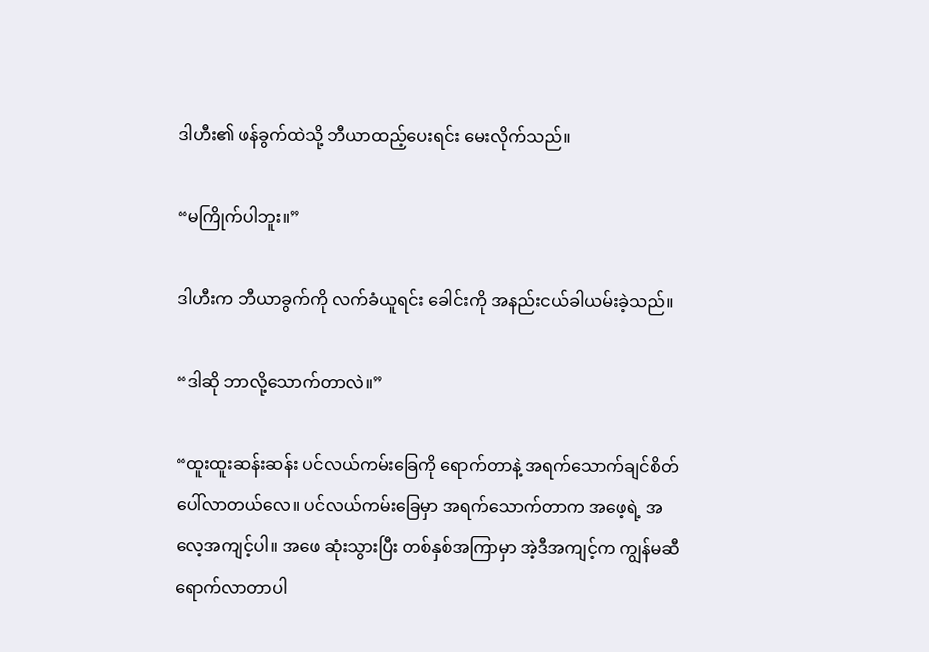ဒါဟီး၏ ဖန်ခွက်ထဲသို့ ဘီယာထည့်ပေးရင်း မေးလိုက်သည်။

“မကြိုက်ပါဘူး။”

ဒါဟီးက ဘီယာခွက်ကို လက်ခံယူရင်း ခေါင်းကို အနည်းငယ်ခါယမ်းခဲ့သည်။

“ဒါဆို ဘာလို့သောက်တာလဲ။”

“ထူးထူးဆန်းဆန်း ပင်လယ်ကမ်းခြေကို ရောက်တာနဲ့ အရက်သောက်ချင်စိတ် ပေါ်လာတယ်လေ။ ပင်လယ်ကမ်းခြေမှာ အရက်သောက်တာက အဖေ့ရဲ့ အလေ့အကျင့်ပါ။ အဖေ ဆုံးသွားပြီး တစ်နှစ်အကြာမှာ အဲ့ဒီအကျင့်က ကျွန်မဆီ ရောက်လာတာပါ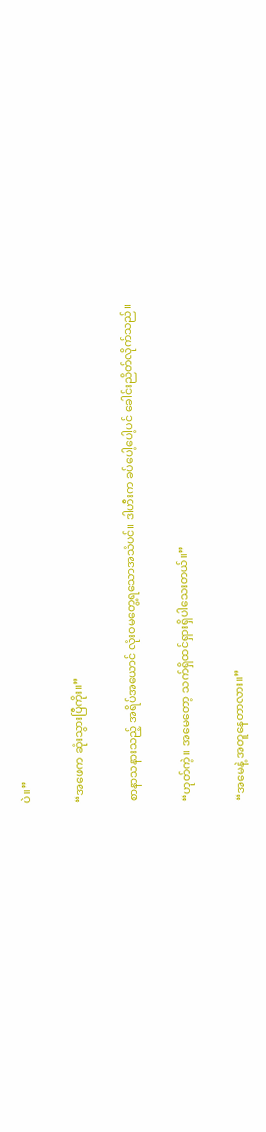ပဲ။”

“အဖေက ဆုံးသွားပြီကိုး။”

စာနာသနားသည့် အရိပ်အယောင် လုံးဝမတွေ့ရသောအသံပင်။ ဒါဟီးက ခပ်ပေါ့ပေါ့ပင် ခေါင်းညိတ်လိုက်သည်။

“ဟုတ်ကဲ့။ အမေတော့ သက်ရှိထင်ရှားရှိပါသေးတယ်။”

“အမေနဲ့ အတူနေတာလား။”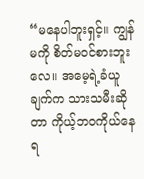“မနေပါဘူးရှင့်။ ကျွန်မကို စိတ်မဝင်စားဘူးလေ။ အမေ့ရဲ့ခံယူချက်က သားသမီးဆိုတာ ကိုယ့်ဘဝကိုယ်နေရ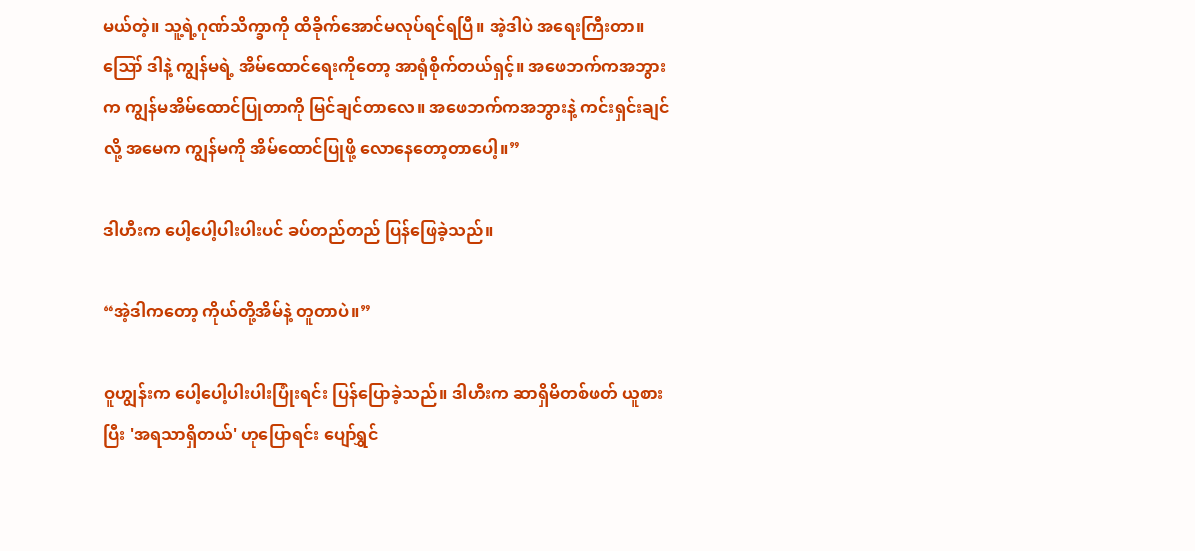မယ်တဲ့။ သူ့ရဲ့ဂုဏ်သိက္ခာကို ထိခိုက်အောင်မလုပ်ရင်ရပြီ။ အဲ့ဒါပဲ အရေးကြီးတာ။ ဪ ဒါနဲ့ ကျွန်မရဲ့ အိမ်ထောင်ရေးကိုတော့ အာရုံစိုက်တယ်ရှင့်။ အဖေဘက်ကအဘွားက ကျွန်မအိမ်ထောင်ပြုတာကို မြင်ချင်တာလေ။ အဖေဘက်ကအဘွားနဲ့ ကင်းရှင်းချင်လို့ အမေက ကျွန်မကို အိမ်ထောင်ပြုဖို့ လောနေတော့တာပေါ့။”

ဒါဟီးက ပေါ့ပေါ့ပါးပါးပင် ခပ်တည်တည် ပြန်ဖြေခဲ့သည်။

“အဲ့ဒါကတော့ ကိုယ်တို့အိမ်နဲ့ တူတာပဲ။”

ဝူဟျွန်းက ပေါ့ပေါ့ပါးပါးပြုံးရင်း ပြန်ပြောခဲ့သည်။ ဒါဟီးက ဆာရှိမိတစ်ဖတ် ယူစားပြီး 'အရသာရှိတယ်' ဟုပြောရင်း ပျော်ရွှင်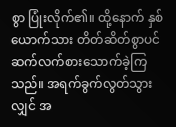စွာ ပြုံးလိုက်၏။ ထို့နောက် နှစ်ယောက်သား တိတ်ဆိတ်စွာပင် ဆက်လက်စားသောက်ခဲ့ကြသည်။ အရက်ခွက်လွတ်သွားလျှင် အ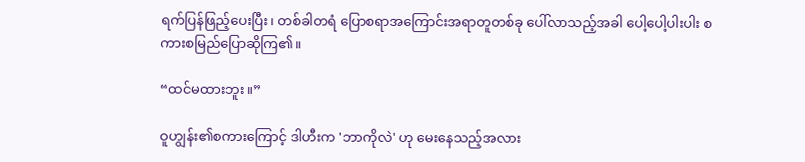ရက်ပြန်ဖြည့်ပေးပြီး၊ တစ်ခါတရံ ပြောစရာအကြောင်းအရာတူတစ်ခု ပေါ်လာသည့်အခါ ပေါ့ပေါ့ပါးပါး စကားစမြည်ပြောဆိုကြ၏။

“ထင်မထားဘူး။”

ဝူဟျွန်း၏စကားကြောင့် ဒါဟီးက 'ဘာကိုလဲ' ဟု မေးနေသည့်အလား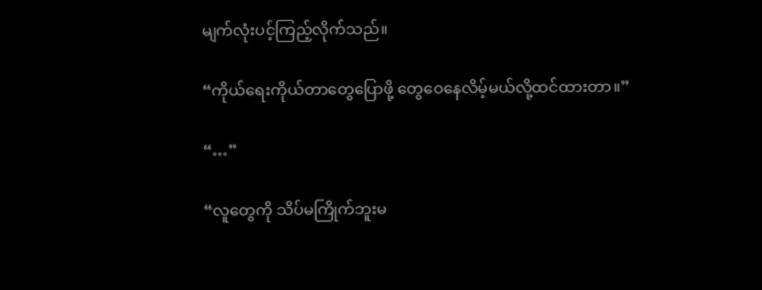မျက်လုံးပင့်ကြည့်လိုက်သည်။

“ကိုယ်ရေးကိုယ်တာတွေပြောဖို့ တွေဝေနေလိမ့်မယ်လို့ထင်ထားတာ။”

“…”

“လူတွေကို သိပ်မကြိုက်ဘူးမ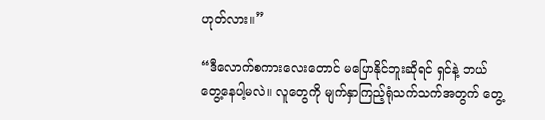ဟုတ်လား။”

“ဒီလောက်စကားလေးတောင် မပြောနိုင်ဘူးဆိုရင် ရှင်နဲ့ ဘယ်တွေ့နေပါ့မလဲ။ လူတွေကို မျက်နှာကြည့်ရုံသက်သက်အတွက် တွေ့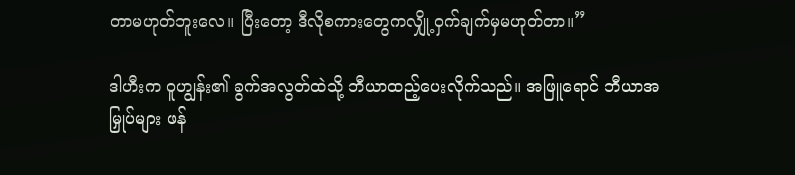တာမဟုတ်ဘူးလေ။ ပြီးတော့ ဒီလိုစကားတွေကလျှို့ဝှက်ချက်မှမဟုတ်တာ။”

ဒါဟီးက ဝူဟျွန်း၏ ခွက်အလွတ်ထဲသို့ ဘီယာထည့်ပေးလိုက်သည်။ အဖြူရောင် ဘီယာအမြှုပ်များ ဖန်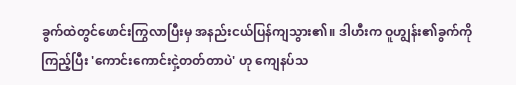ခွက်ထဲတွင်ဖောင်းကြွလာပြီးမှ အနည်းငယ်ပြန်ကျသွား၏။ ဒါဟီးက ဝူဟျွန်း၏ခွက်ကို ကြည့်ပြီး 'ကောင်းကောင်းငှဲ့တတ်တာပဲ' ဟု ကျေနပ်သ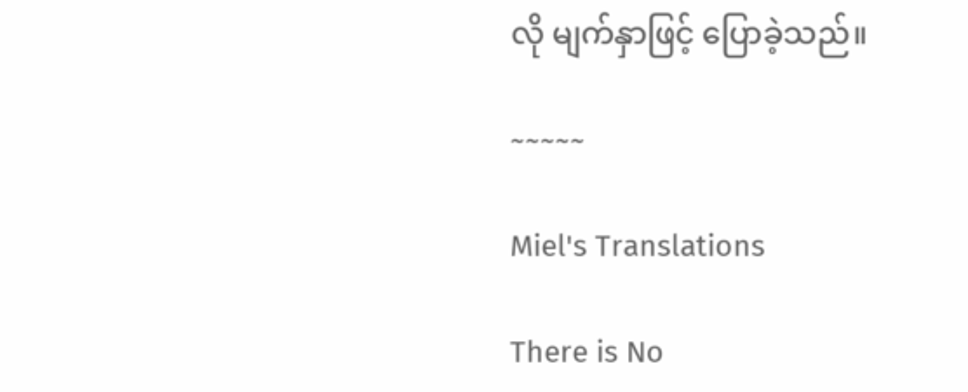လို မျက်နှာဖြင့် ပြောခဲ့သည်။

~~~~~

Miel's Translations

There is No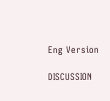Eng Version

DISCUSSION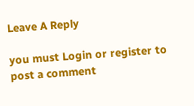Leave A Reply

you must Login or register to post a comment